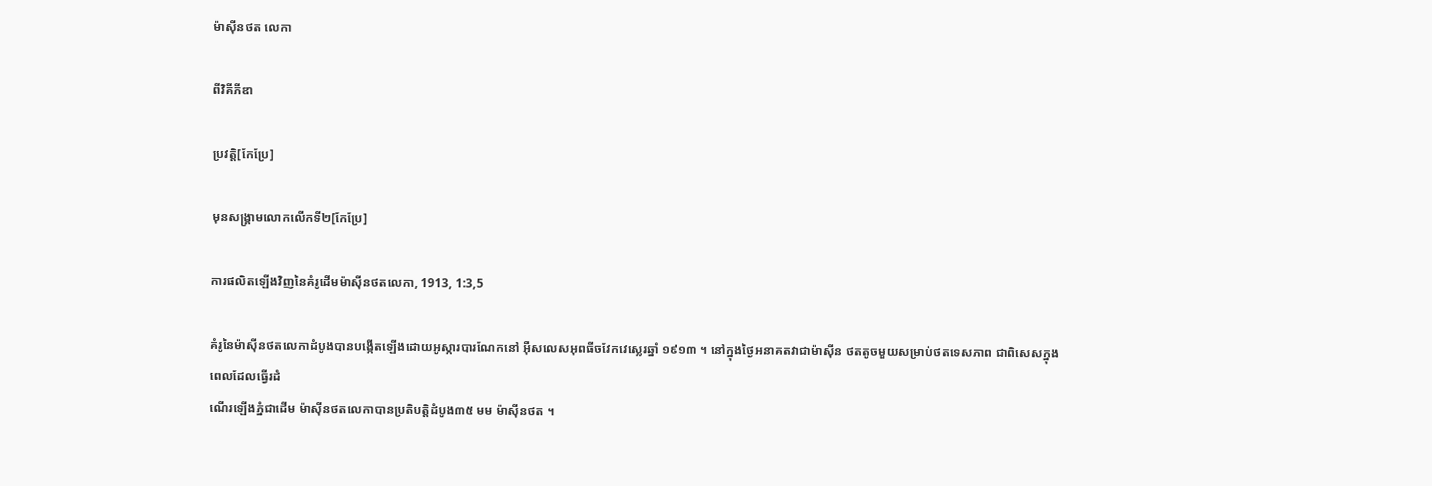ម៉ាស៊ីនថត លេកា

ពីវិគីភីឌា

ប្រវត្តិ[កែប្រែ]

មុនសង្រ្គាមលោកលើកទី២[កែប្រែ]

ការផលិតឡើងវិញនៃគំរូដើមម៉ាស៊ីនថតលេកា, 1913, 1:3,5

គំរូនៃម៉ាស៊ីនថតលេកាដំបូងបានបង្កើតឡើងដោយអូស្ការបារណែកនៅ អ៊ឺសលេសអុពធីចវែកវេស្លេរឆ្នាំ ១៩១៣ ។ នៅក្នុងថ្ងៃអនាគតវាជាម៉ាស៊ីន ថតតូចមួយសម្រាប់ថតទេសភាព ជាពិសេសក្នុងពេលដែលធ្វើរដំ
ណើរឡើងភ្នំជាដើម ម៉ាស៊ីនថតលេកាបានប្រតិបត្តិដំបូង៣៥ មម ម៉ាស៊ីនថត ។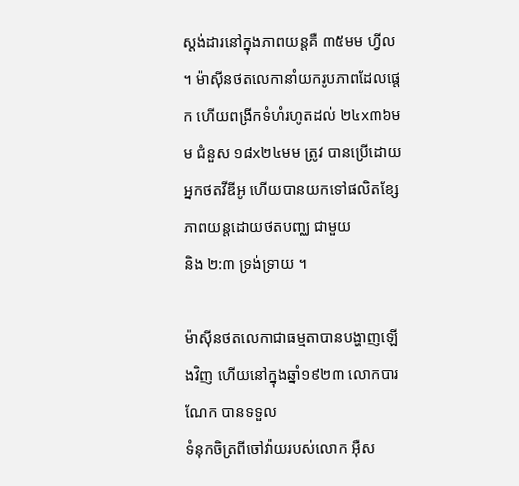ស្តង់ដារនៅក្នុងភាពយន្តគឺ ៣៥មម ហ្វីល ។ ម៉ាស៊ីនថតលេកានាំយករូបភាពដែលផ្តេក ហើយពង្រីកទំហំរហូតដល់ ២៤x៣៦មម ជំនួស ១៨x២៤មម ត្រូវ បានប្រើដោយអ្នកថតវីឌីអូ ហើយបានយកទៅផលិតខ្សែភាពយន្តដោយថតបញ្ឈ ជាមួយ
និង ២:៣ ទ្រង់ទ្រាយ ។

ម៉ាស៊ីនថតលេកាជាធម្មតាបានបង្ហាញឡើងវិញ ហើយនៅក្នុងឆ្នាំ១៩២៣ លោកបារណែក បានទទួល
ទំនុកចិត្រពីចៅវ៉ាយរបស់លោក អ៊ឺស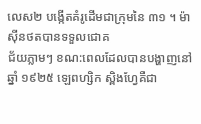លេស២ បង្កើតគំរូដើមជាក្រុមនៃ ៣១ ។ ម៉ាស៊ីនថតបានទទួលជោគ
ជ័យភ្លាមៗ ខណ:ពេលដែលបានបង្ហាញនៅឆ្នាំ ១៩២៥ ឡេពហ្សិក ស្ពិងហ្វែគឺជា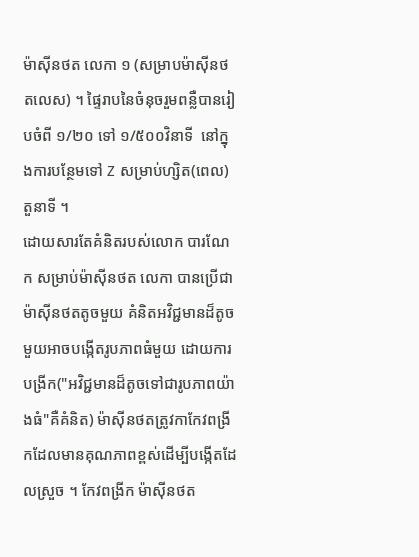ម៉ាស៊ីនថត លេកា ១ (សម្រាបម៉ាស៊ីនថតលេស) ។ ផ្ទៃរាបនៃចំនុចរួមពន្លឺបានរៀបចំពី ១/២០ ទៅ ១/៥០០វិនាទី  នៅក្នុងការបន្ថែមទៅ Z សម្រាប់ហ្សិត(ពេល) តួនាទី ។
ដោយសារតែគំនិតរបស់លោក បារណែក សម្រាប់ម៉ាស៊ីនថត លេកា បានប្រើជាម៉ាស៊ីនថតតូចមួយ គំនិតអវិជ្ជមានដ៏តូចមួយអាចបង្កើតរូបភាពធំមួយ ដោយការបង្រីក("អវិជ្ជមានដ៏តូចទៅជារូបភាពយ៉ាងធំ"គឺគំនិត) ម៉ាស៊ីនថតត្រូវកាកែវពង្រីកដែលមានគុណភាពខ្ពស់ដើម្បីបង្កើតដែលស្រួច ។ កែវពង្រីក ម៉ាស៊ីនថត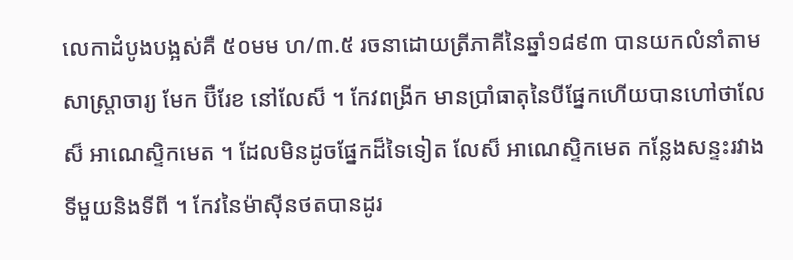លេកាដំបូងបង្អស់គឺ ៥០មម ហ/៣.៥ រចនាដោយត្រីភាគីនៃឆ្នាំ១៨៩៣ បានយកលំនាំតាមសាស្រ្តាចារ្យ មែក ប៊ឺរែខ នៅលែស៏ ។ កែវពង្រីក មានប្រាំធាតុនៃបីផ្នែកហើយបានហៅថាលែស៏ អាណេស្ទិកមេត ។ ដែលមិនដូចផ្នែកដ៏ទៃទៀត លែស៏ អាណេស្ទិកមេត កន្លែងសន្ទះរវាងទីមួយនិងទីពី ។ កែវនៃម៉ាស៊ីនថតបានដូរ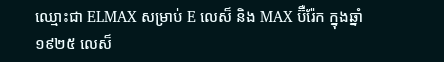ឈ្មោះជា ELMAX សម្រាប់ E លេស៏ និង MAX ប៊ឺរ៉ែក ក្នុងឆ្នាំ ១៩២៥ លេស៏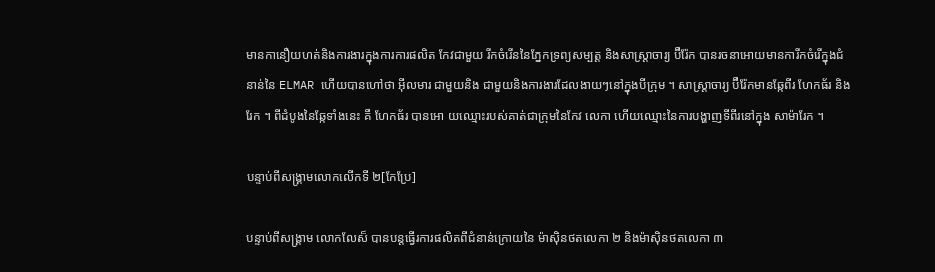មានកានឿយហត់និងការងារក្នុងការការផលិត កែវជាមួយ រីកចំរើននៃភ្នែកទ្រព្យសម្បត្ត និងសាស្រ្តាចារ្យ ប៊ឺរ៉ែក បានរចនាអោយមានការីកចំរើក្នុងជំនាន់នៃ ELMAR ហើយបានហៅថា អ៊ីលមារ ជាមួយនិង ជាមួយនិងការងារដែលងាយៗនៅក្នុងបីក្រុម ។ សាស្រ្តាចារ្យ ប៊ឺរ៉ែកមានឆ្កែពីរ ហែកធ័រ និង រែក ។ ពីដំបូងនៃឆ្កែទាំងនេះ គឺ ហែកធ័រ បានអោ យឈ្មោះរបស់គាត់ជាក្រុមនៃកែវ លេកា ហើយឈ្មោះនៃការបង្ហាញទីពីរនៅក្នុង សាម៉ារែក ។

បន្ទាប់ពីសង្រ្គាមលោកលើកទី ២[កែប្រែ]

បន្ទាប់ពីសង្រ្គាម លោកលែស៏ បានបន្តធ្វើរការផលិតពីជំនាន់ក្រោយនៃ ម៉ាស៊ិនថតលេកា ២ និងម៉ាស៊ិនថតលេកា ៣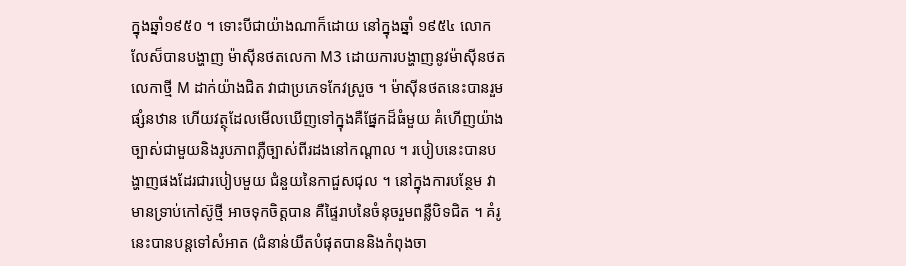ក្នុងឆ្នាំ១៩៥០ ។ ទោះបីជាយ៉ាងណាក៏ដោយ នៅក្នុងឆ្នាំ ១៩៥៤ លោកលែស៏បានបង្ហាញ ម៉ាស៊ីនថតលេកា M3 ដោយការបង្ហាញនូវម៉ាស៊ីនថតលេកាថ្មី M ដាក់យ៉ាងជិត វាជាប្រភេទកែវស្រួច ។ ម៉ាស៊ីនថតនេះបានរួមផ្សំនឋាន ហើយវត្ថុដែលមើលឃើញទៅក្នុងគឺផ្នែកដ៏ធំមួយ គំហើញយ៉ាងច្បាស់ជាមួយនិងរូបភាពភ្លឺច្បាស់ពីរដងនៅកណ្តាល ។ របៀបនេះបានបង្ហាញផងដែរជារបៀបមួយ ជំនួយនៃកាជួសជុល ។ នៅក្នុងការបន្ថែម វាមានទ្រាប់កៅស៊ូថ្មី អាចទុកចិត្តបាន គឺផ្ទៃរាបនៃចំនុចរួមពន្លឺបិទជិត ។ គំរូនេះបានបន្តទៅសំអាត (ជំនាន់យឺតបំផុតបាននិងកំពុងចា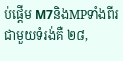ប់ផ្តើម M7និងMPទាំងពីរជាមួយទំរង់គឺ ២៨,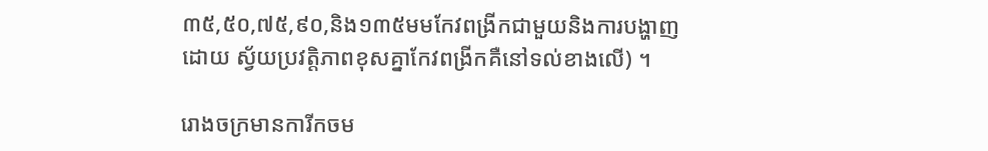៣៥,៥០,៧៥,៩០,និង១៣៥មមកែវពង្រីកជាមួយនិងការបង្ហាញដោយ ស្វ័យប្រវត្តិភាពខុសគ្នាកែវពង្រីកគឺនៅទល់ខាងលើ) ។

រោងចក្រមានការីកចម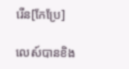រើន[កែប្រែ]

លេស៍បានខិង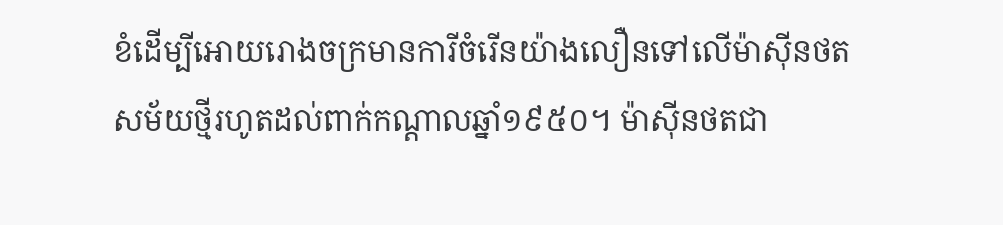ខំដើម្បីអោយរោងចក្រមានការីចំរើនយ៉ាងលឿនទៅលើម៉ាស៊ីនថតសម័យថ្មីរហូតដល់ពាក់កណ្តាលឆ្នាំ១៩៥០។ ម៉ាស៊ីនថតជា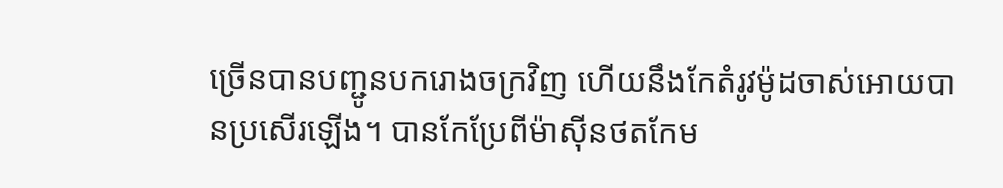ច្រើនបានបញ្ជូនបករោងចក្រវិញ ហើយនឹងកែតំរូវម៉ូដចាស់អោយបានប្រសើរឡើង។ បានកែប្រែពីម៉ាស៊ីនថតកែម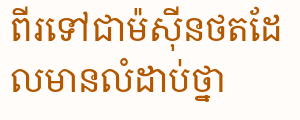ពីរទៅជាម៉ស៊ីនថតដែលមានលំដាប់ថ្នា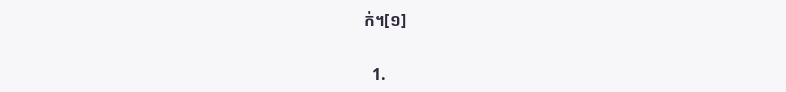ក់។[១]

  1.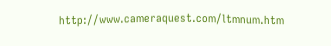http://www.cameraquest.com/ltmnum.htm